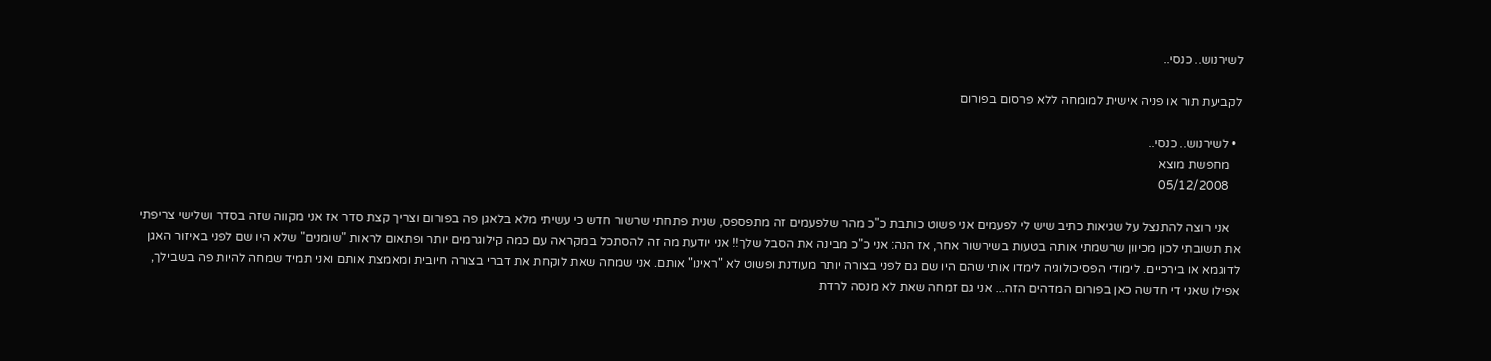לשירנוש.. כנסי..

לקביעת תור או פניה אישית למומחה ללא פרסום בפורום

  • לשירנוש.. כנסי..
    מחפשת מוצא
    05/12/2008

    אני רוצה להתנצל על שגיאות כתיב שיש לי לפעמים אני פשוט כותבת כ"כ מהר שלפעמים זה מתפספס, שנית פתחתי שרשור חדש כי עשיתי מלא בלאגן פה בפורום וצריך קצת סדר אז אני מקווה שזה בסדר ושלישי צריפתי את תשובתי לכון מכיוון שרשמתי אותה בטעות בשירשור אחר, אז הנה: אני כ"כ מבינה את הסבל שלך!! אני יודעת מה זה להסתכל במקראה עם כמה קילוגרמים יותר ופתאום לראות "שומנים" שלא היו שם לפני באיזור האגן לדוגמא או בירכיים. לימודי הפסיכולוגיה לימדו אותי שהם היו שם גם לפני בצורה יותר מעודנת ופשוט לא "ראינו" אותם. אני שמחה שאת לוקחת את דברי בצורה חיובית ומאמצת אותם ואני תמיד שמחה להיות פה בשבילך, אפילו שאני די חדשה כאן בפורום המדהים הזה... אני גם זמחה שאת לא מנסה לרדת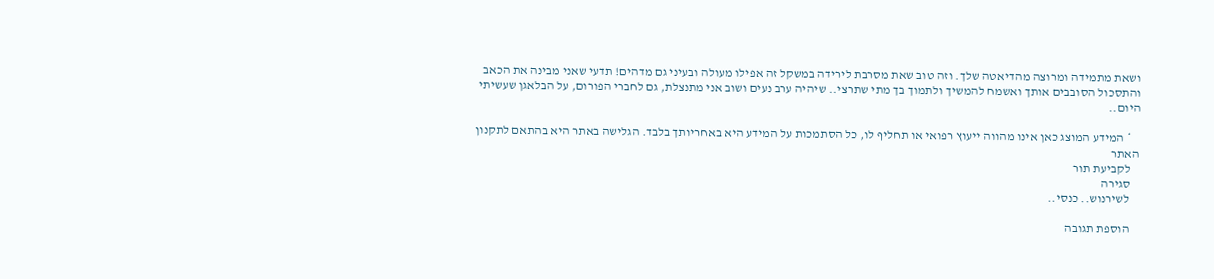ושאת מתמידה ומרוצה מהדיאטה שלך. וזה טוב שאת מסרבת לירידה במשקל זה אפילו מעולה ובעיני גם מדהים! תדעי שאני מבינה את הכאב והתסכול הסובבים אותך ואשמח להמשיך ולתמוך בך מתי שתרצי.. שיהיה ערב נעים ושוב אני מתנצלת, גם לחברי הפורום, על הבלאגן שעשיתי היום..

    * המידע המוצג כאן אינו מהווה ייעוץ רפואי או תחליף לו, כל הסתמכות על המידע היא באחריותך בלבד. הגלישה באתר היא בהתאם לתקנון האתר
    לקביעת תור
    סגירה
    לשירנוש.. כנסי..

    הוספת תגובה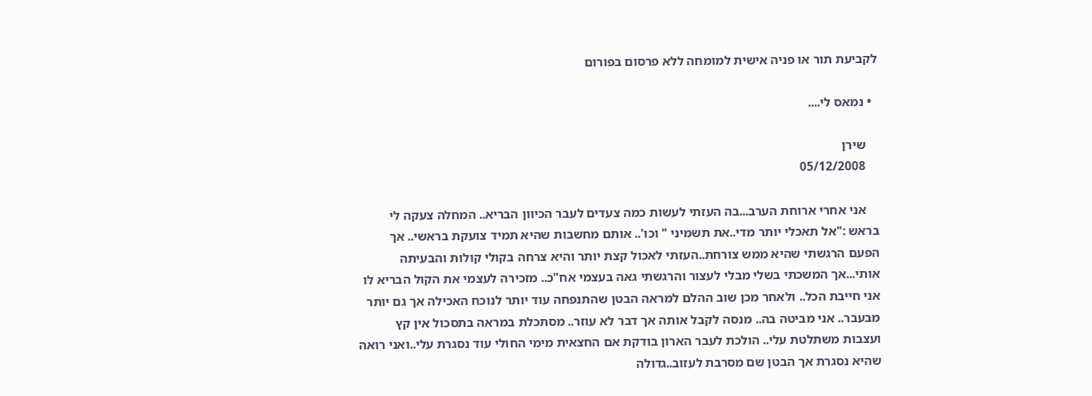לקביעת תור או פניה אישית למומחה ללא פרסום בפורום

  • נמאס לי....

    שירן
    05/12/2008

    אני אחרי ארוחת הערב...בה העזתי לעשות כמה צעדים לעבר הכיוון הבריא.. המחלה צעקה לי בראש :"אל תאכלי יותר מדי..את תשמיני " וכו'.. אותם מחשבות שהיא תמיד צועקת בראשי.. אך הפעם הרגשתי שהיא ממש צורחת..העזתי לאכול קצת יותר והיא צרחה בקולי קולות והבעיתה אותי...אך המשכתי בשלי מבלי לעצור והרגשתי גאה בעצמי אח"כ.. מזכירה לעצמי את הקול הבריא לו אני חייבת הכל.. ולאחר מכן שוב ההלם למראה הבטן שהתנפחה עוד יותר לנוכח האכילה אך גם יותר מבעבר.. אני מביטה בה.. מנסה לקבל אותה אך דבר לא עוזר.. מסתכלת במראה בתסכול אין קץ ועצבות משתלטת עלי.. הולכת לעבר הארון בודקת אם החצאית מימי החולי עוד נסגרת עלי..ואני רואה שהיא נסגרת אך הבטן שם מסרבת לעזוב..גדולה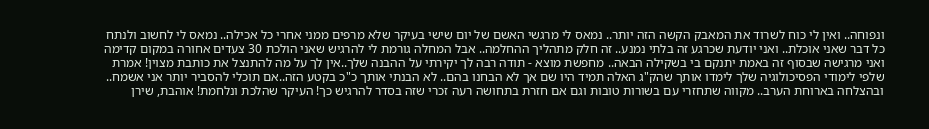ונפוחה.. ואין לי כוח לשרוד את המאבק הקשה הזה יותר.. נמאס לי מרגשי האשם של יום שישי בעיקר שלא מרפים ממני אחרי כל אכילה.. נמאס לי לחשוב ולנתח כל דבר שאני אוכלת.. ואני יודעת שכרגע זה בלתי נמנע.. זה חלק מתהליך ההחלמה.. אבל המחלה גורמת לי להרגיש שאני הולכת 30 צעדים אחורה במקום קדימה ואני מרגישה שבסוף זה באמת יתנקם בי בשקילה הבאה.. מחפשת מוצא - תודה רבה לך יקירתי על ההבנה שלך..אין לך על מה להתנצל את כותבת מצוין! אמרת שלפי לימודי הפסיכולוגיה שלך לימדו אותך שהק"ג האלה תמיד היו שם אך לא הבחנו בהם.. לא הבנתי אותך כ"כ בקטע הזה..אם תוכלי להסביר יותר אני אשמח.. ובהצלחה בארוחת הערב.. מקווה שתחזרי עם בשורות טובות וגם אם חזרת בתחושה רעה זכרי שזה בסדר להרגיש כך! העיקר שהלכת ונלחמת! אוהבת, שירן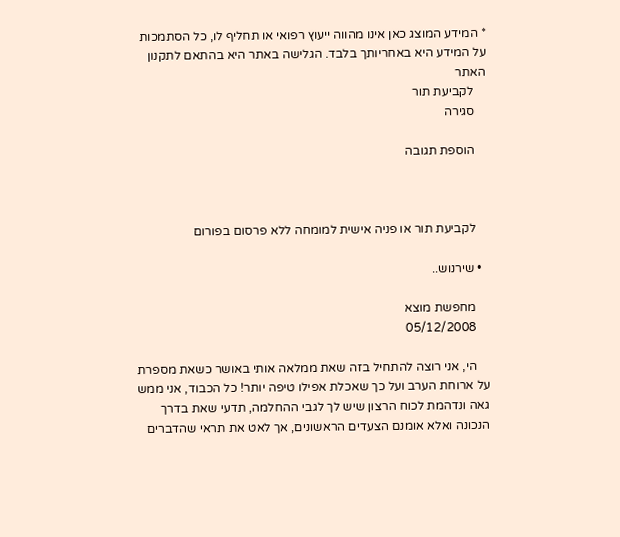* המידע המוצג כאן אינו מהווה ייעוץ רפואי או תחליף לו, כל הסתמכות על המידע היא באחריותך בלבד. הגלישה באתר היא בהתאם לתקנון האתר
    לקביעת תור
    סגירה

    הוספת תגובה



    לקביעת תור או פניה אישית למומחה ללא פרסום בפורום

  • שירנוש..

    מחפשת מוצא
    05/12/2008

    הי, אני רוצה להתחיל בזה שאת ממלאה אותי באושר כשאת מספרת על ארוחת הערב ועל כך שאכלת אפילו טיפה יותר! כל הכבוד, אני ממש גאה ונדהמת לכוח הרצון שיש לך לגבי ההחלמה, תדעי שאת בדרך הנכונה ואלא אומנם הצעדים הראשונים, אך לאט את תראי שהדברים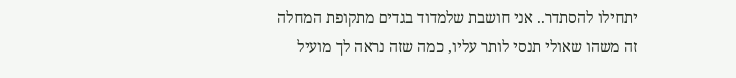יתחילו להסתדר.. אני חושבת שלמדוד בגדים מתקופת המחלה זה משהו שאולי תנסי לותר עליו, כמה שזה נראה לך מועיל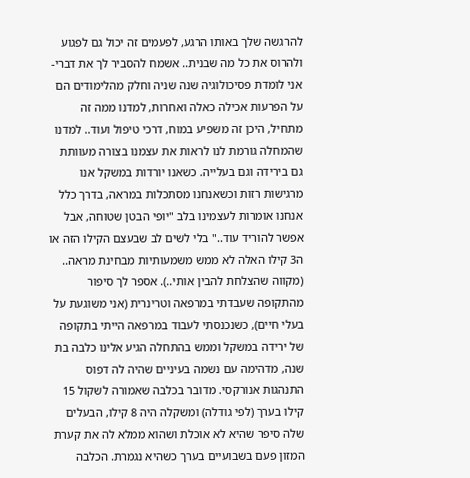להרגשה שלך באותו הרגע, לפעמים זה יכול גם לפגוע ולהרוס את כל מה שבנית.. אשמח להסביר לך את דברי- אני לומדת פסיכולוגיה שנה שניה וחלק מהלימודים הם על הפרעות אכילה כאלה ואחרות, למדנו ממה זה מתחיל, היכן זה משפיע במוח, דרכי טיפול ועוד.. למדנו שהמחלה גורמת לנו לראות את עצמנו בצורה מעוותת גם בירידה וגם בעלייה. כשאנו יורדות במשקל אנו מרגישות רזות וכשאנחנו מסתכלות במראה, בדרך כלל אנחנו אומרות לעצמינו בלב "יופי הבטן שטוחה, אבל אפשר להוריד עוד.." בלי לשים לב שבעצם הקילו הזה או ה3 קילו האלה לא ממש משמעותיות מבחינת מראה.. (מקווה שהצלחת להבין אותי..). אספר לך סיפור מהתקופה שעבדתי במרפאה וטרינרית (אני משוגעת על בעלי חיים), כשנכנסתי לעבוד במרפאה הייתי בתקופה של ירידה במשקל וממש בהתחלה הגיע אלינו כלבה בת שנה, מדהימה עם נשמה בעיניים שהיה לה דפוס התנהגות אנורקסי. מדובר בכלבה שאמורה לשקול 15 קילו בערך (לפי גודלה) ומשקלה היה 8 קילו, הבעלים שלה סיפר שהיא לא אוכלת ושהוא ממלא לה את קערת המזון פעם בשבועיים בערך כשהיא נגמרת. הכלבה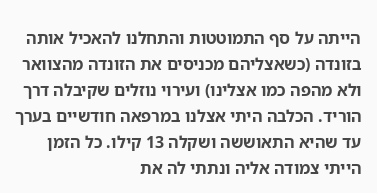הייתה על סף התמוטטות והתחלנו להאכיל אותה בזונדה (כשאצליהם מכניסים את הזונדה מהצוואר ולא מהפה כמו אצלינו) ועירוי נוזלים שקיבלה דרך הוריד. הכלבה היתי אצלנו במרפאה חודשיים בערך עד שהיא התאוששה ושקלה 13 קילו. כל הזמן הייתי צמודה אליה ונתתי לה את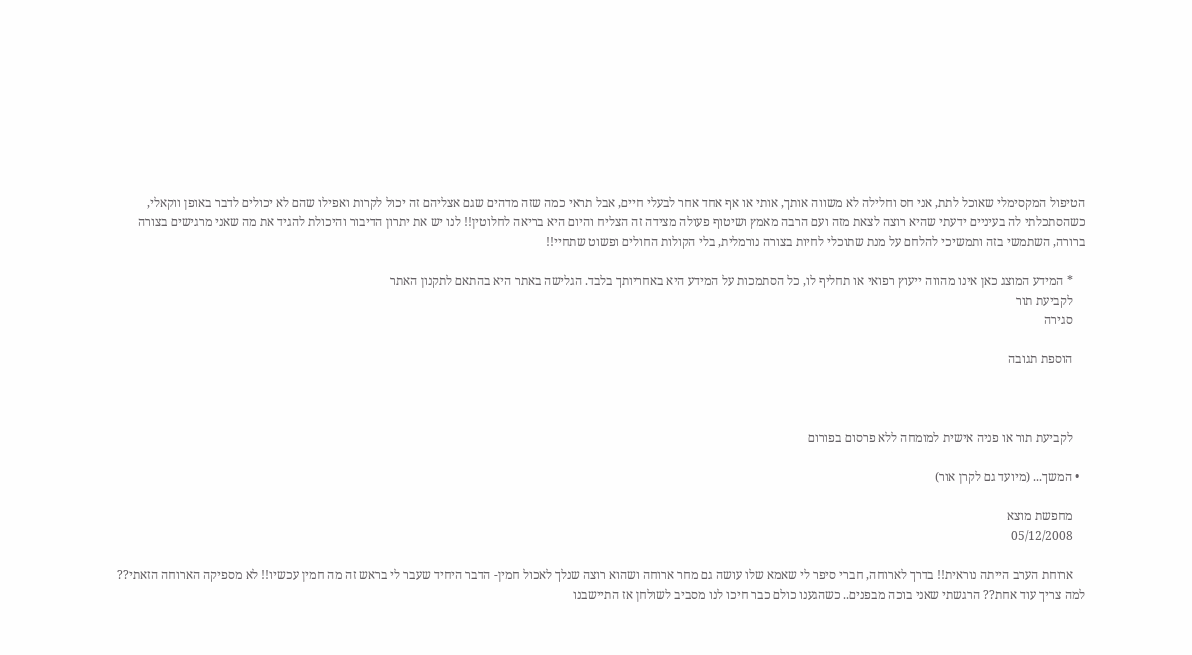הטיפול המקסימלי שאוכל לתת, אני חס וחלילה לא משווה אותך, אותי או אף אחד אחר לבעלי חיים, אבל תראי כמה שזה מדהים שגם אצליהם זה יכול לקרות ואפילו שהם לא יכולים לדבר באופן ווקאלי, כשהסתכלתי לה בעיניים ידעתי שהיא רוצה לצאת מזה ועם הרבה מאמץ ושיטוף פעולה מצידה זה הצליח והיום היא בריאה לחלוטין!! לנו יש את יתרון הדיבור והיכולת להגיד את מה שאני מרגישים בצורה ברורה, השתמשי בזה ותמשיכי להלחם על מנת שתוכלי לחיות בצורה נורמלית, בלי הקולות החולים ופשוט שתחיי!!

    * המידע המוצג כאן אינו מהווה ייעוץ רפואי או תחליף לו, כל הסתמכות על המידע היא באחריותך בלבד. הגלישה באתר היא בהתאם לתקנון האתר
    לקביעת תור
    סגירה

    הוספת תגובה



    לקביעת תור או פניה אישית למומחה ללא פרסום בפורום

  • המשך... (מיועד גם לקרן אור)

    מחפשת מוצא
    05/12/2008

    ארוחת הערב הייתה נוראית!! בדרך לארוחה, חברי סיפר לי שאמא שלו עושה גם מחר ארוחה ושהוא רוצה שנלך לאכול חמין- הדבר היחיד שעבר לי בראש זה מה חמין עכשיו!! לא מספיקה הארוחה הזאתי?? למה צריך עוד אחת?? הרגשתי שאני בוכה מבפנים.. כשהגענו כולם כבר חיכו לנו מסביב לשולחן אז התיישבנו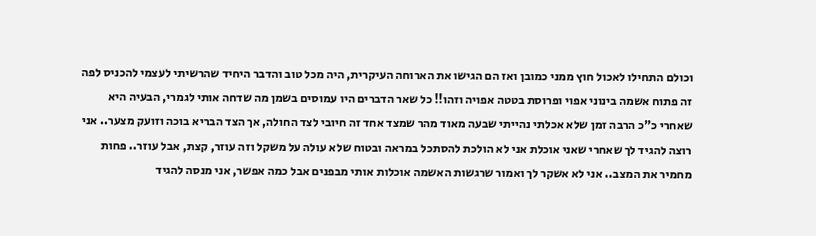וכולם התחילו לאכול חוץ ממני כמובן ואז הם הגישו את הארוחה העיקרית, היה מכל טוב והדבר היחיד שהרשיתי לעצמי להכניס לפה זה פתוח אשמה בינוני אפוי ופרוסת בטטה אפויה וזהו!! כל שאר הדברים היו עמוסים בשמן מה שדחה אותי לגמרי, הבעיה היא שאחרי כ"כ הרבה זמן שלא אכלתי נהייתי שבעה מאוד מהר שמצד אחד זה חיובי לצד החולה, אך הצד הבריא בוכה וזועק מצער.. אני רוצה להגיד לך שאחרי שאני אוכלת אני לא הולכת להסתכל במראה ובטוח שלא עולה על משקל וזה עוזר, קצת, אבל עוזר.. פחות מחמיר את המצב.. אני לא אשקר לך ואמור שרגשות האשמה אוכלות אותי מבפנים אבל כמה אפשר, אני מנסה להגיד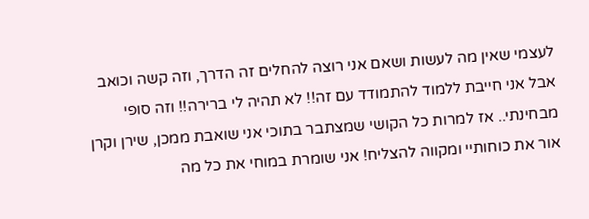לעצמי שאין מה לעשות ושאם אני רוצה להחלים זה הדרך, וזה קשה וכואב אבל אני חייבת ללמוד להתמודד עם זה!! לא תהיה לי ברירה!! וזה סופי מבחינתי.. אז למרות כל הקושי שמצתבר בתוכי אני שואבת ממכן, שירן וקרן אור את כוחותיי ומקווה להצליח! אני שומרת במוחי את כל מה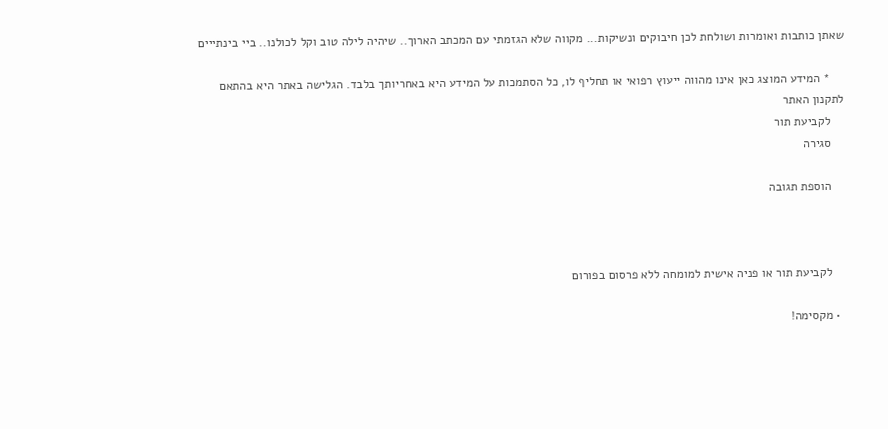שאתן כותבות ואומרות ושולחת לכן חיבוקים ונשיקות... מקווה שלא הגזמתי עם המכתב הארוך.. שיהיה לילה טוב וקל לכולנו.. ביי בינתייים

    * המידע המוצג כאן אינו מהווה ייעוץ רפואי או תחליף לו, כל הסתמכות על המידע היא באחריותך בלבד. הגלישה באתר היא בהתאם לתקנון האתר
    לקביעת תור
    סגירה

    הוספת תגובה



    לקביעת תור או פניה אישית למומחה ללא פרסום בפורום

  • מקסימה!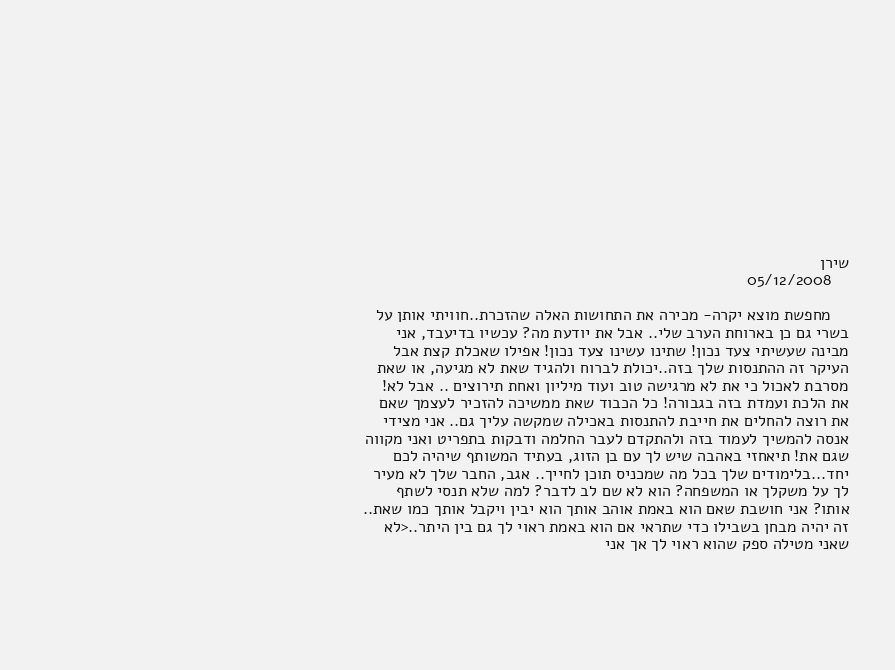שירן
    05/12/2008

    מחפשת מוצא יקרה- מכירה את התחושות האלה שהזכרת..חוויתי אותן על בשרי גם כן בארוחת הערב שלי.. אבל את יודעת מה? עכשיו בדיעבד, אני מבינה שעשיתי צעד נכון! שתינו עשינו צעד נכון! אפילו שאכלת קצת אבל העיקר זה ההתנסות שלך בזה..יכולת לברוח ולהגיד שאת לא מגיעה, או שאת מסרבת לאכול כי את לא מרגישה טוב ועוד מיליון ואחת תירוצים .. אבל לא! את הלכת ועמדת בזה בגבורה! כל הכבוד שאת ממשיכה להזכיר לעצמך שאם את רוצה להחלים את חייבת להתנסות באכילה שמקשה עליך גם.. אני מצידי אנסה להמשיך לעמוד בזה ולהתקדם לעבר החלמה ודבקות בתפריט ואני מקווה שגם את! תיאחזי באהבה שיש לך עם בן הזוג, בעתיד המשותף שיהיה לכם יחד...בלימודים שלך בכל מה שמכניס תוכן לחייך.. אגב, החבר שלך לא מעיר לך על משקלך או המשפחה? הוא לא שם לב לדבר? למה שלא תנסי לשתף אותו? אני חושבת שאם הוא באמת אוהב אותך הוא יבין ויקבל אותך כמו שאת.. זה יהיה מבחן בשבילו כדי שתראי אם הוא באמת ראוי לך גם בין היתר..<לא שאני מטילה ספק שהוא ראוי לך אך אני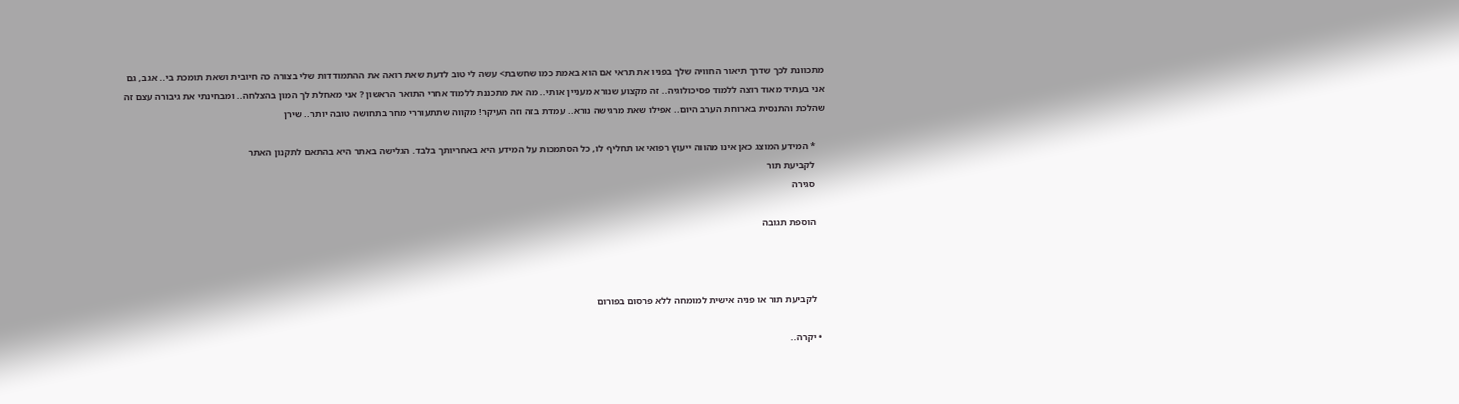מתכוונת לכך שדרך תיאור החוויה שלך בפניו את תראי אם הוא באמת כמו שחשבת> עשה לי טוב לדעת שאת רואה את ההתמודדות שלי בצורה כה חיובית ושאת תומכת בי.. אגב, גם אני בעתיד מאוד רוצה ללמוד פסיכולוגיה.. זה מקצוע שנורא מעניין אותי.. מה את מתכננת ללמוד אחרי התואר הראשון ? אני מאחלת לך המון בהצלחה.. ומבחינתי את גיבורה עצם זה שהלכת והתנסית בארוחת הערב היום.. אפילו שאת מרגישה נורא.. עמדת בזה וזה העיקר! מקווה שתתעוררי מחר בתחושה טובה יותר.. שירן

    * המידע המוצג כאן אינו מהווה ייעוץ רפואי או תחליף לו, כל הסתמכות על המידע היא באחריותך בלבד. הגלישה באתר היא בהתאם לתקנון האתר
    לקביעת תור
    סגירה

    הוספת תגובה



    לקביעת תור או פניה אישית למומחה ללא פרסום בפורום

  • יקרה..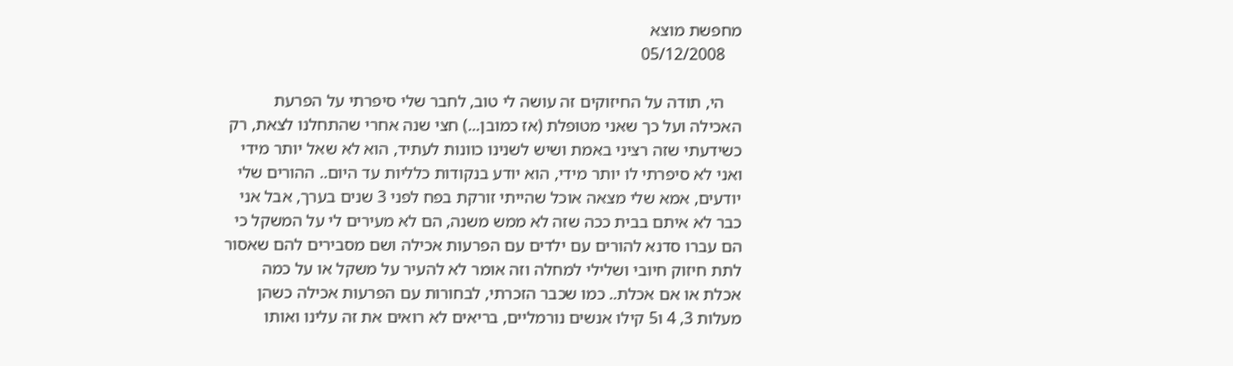מחפשת מוצא
    05/12/2008

    הי, תודה על החיזוקים זה עושה לי טוב, לחבר שלי סיפרתי על הפרעת האכילה ועל כך שאני מטופלת (אז כמובן...) חצי שנה אחרי שהתחלנו לצאת, רק כשידעתי שזה רציני באמת ושיש לשנינו כוונות לעתיד, הוא לא שאל יותר מידי ואני לא סיפרתי לו יותר מידי, הוא יודע בנקודות כלליות עד היום.. ההורים שלי יודעים, אמא שלי מצאה אוכל שהייתי זורקת בפח לפני 3 שנים בערך, אבל אני כבר לא איתם בבית ככה שזה לא ממש משנה, הם לא מעירים לי על המשקל כי הם עברו סדנא להורים עם ילדים עם הפרעות אכילה ושם מסבירים להם שאסור לתת חיזוק חיובי ושלילי למחלה וזה אומר לא להעיר על משקל או על כמה אכלת או אם אכלת.. כמו שכבר הזכרתי, לבחורות עם הפרעות אכילה כשהן מעלות 3, 4 ו5 קילו אנשים נורמליים, בריאים לא רואים את זה עלינו ואותו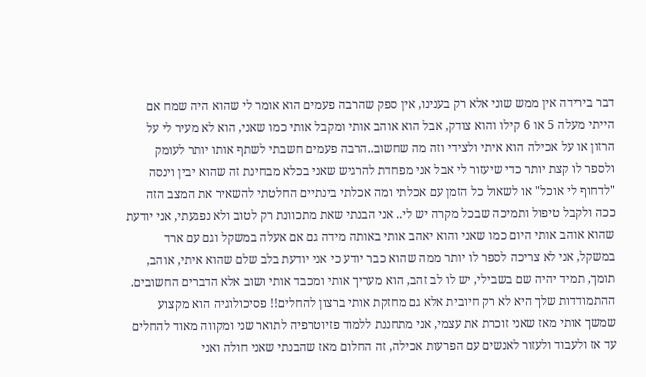דבר בירידה אין ממש שוני אלא רק בענינו, אין ספק שהרבה פעמים הוא אומר לי שהוא היה שמח אם הייתי מעלה 5 או 6 קילו והוא צודק, אבל הוא אוהב אותי ומקבל אותי כמו שאני, הוא לא מעיר לי על הרזון או על אכילה הוא איתי ולצידי וזה מה שחשוב..הרבה פעמים חשבתי לשתף אותו יותר לעומק ולספר לו קצת יותר כדי שיעזור לי אבל אני מפחדת להרגיש שאני בכלא מבחינת זה שהוא יבין וינסה "לדחוף לי אוכל" או לשאול כל הזמן עם אכלתי ומה אכלתי בינתיים החלטתי להשאיר את המצב הזה ככה ולקבל טיפול ותמיכה שבכל מקרה יש לי.. אני הבנתי שאת מתכוונת רק לטוב ולא נפגעתי, אני יודעת שהוא אוהב אותי היום כמו שאני והוא יאהב אותי באותה מידה גם אם אעלה במשקל וגם עם ארד במשקל, אני לא צריכה לספר לו יותר ממה שהוא כבר יודע כי אני יודעת בלב שלם שהוא איתי, אוהב, תומך, תמיד יהיה שם בשבילי, יש לו לב זהב, הוא מעריך אותי ומכבד אותי ושוב אלא הדברים החשובים. ההתמודדות שלך היא לא רק חיובית אלא גם מחזקת אותי ברצון להחלים!! פסיכולוגיה הוא מקצוע שמשך אותי מאז שאני זוכרת את עצמי, אני מתחננת ללמוד פזיוטרפיה לתואר שני ומקווה מאוד להחלים עד אז ולעבוד ולעזור לאנשים עם הפרעות אכילה, זה החלום מאז שהבנתי שאני חולה ואני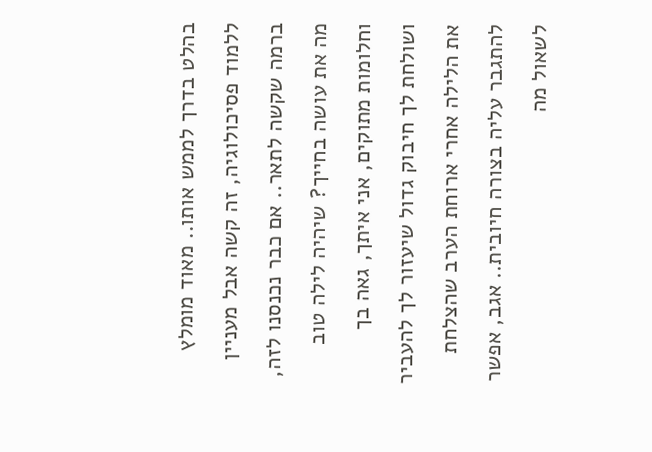בהלט בדרך לממש אותו.. מאוד מומלץ ללמוד פסיכולוגיה, זה קשה אבל מעניין ברמה שקשה לתאר.. אם כבר נכנסנו לזה, מה את עושה בחייך? שיהיה לילה טוב וחלומות מתוקים, אני איתך, גאה בך ושולחת לך חיבוק גדול שיעזור לך להעביר את הלילה אחרי ארוחת הערב שהצלחת להתגבר עליה בצורה חיובית.. אגב, אפשר לשאול מה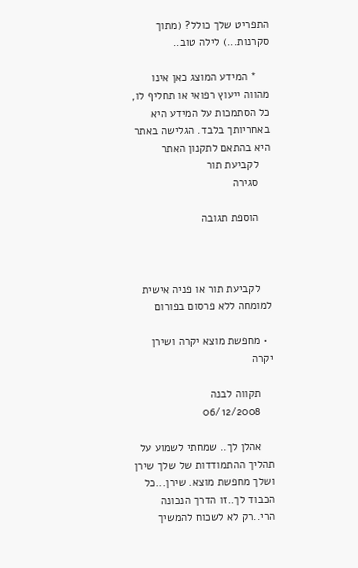התפריט שלך כולל? (מתוך סקרנות...) לילה טוב..

    * המידע המוצג כאן אינו מהווה ייעוץ רפואי או תחליף לו, כל הסתמכות על המידע היא באחריותך בלבד. הגלישה באתר היא בהתאם לתקנון האתר
    לקביעת תור
    סגירה

    הוספת תגובה



    לקביעת תור או פניה אישית למומחה ללא פרסום בפורום

  • מחפשת מוצא יקרה ושירן יקרה

    תקווה לבנה
    06/12/2008

    אהלן לך.. שמחתי לשמוע על תהליך ההתמודדות של שלך שירן ושלך מחפשת מוצא. שירן...כל הכבוד לך..זו הדרך הנכונה הרי..רק לא לשכוח להמשיך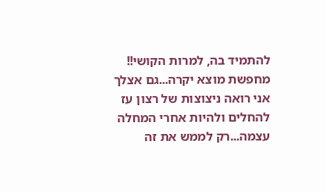להתמיד בה, למרות הקושי!! מחפשת מוצא יקרה...גם אצלך אני רואה ניצוצות של רצון עז להחלים ולהיות אחרי המחלה עצמה...רק לממש את זה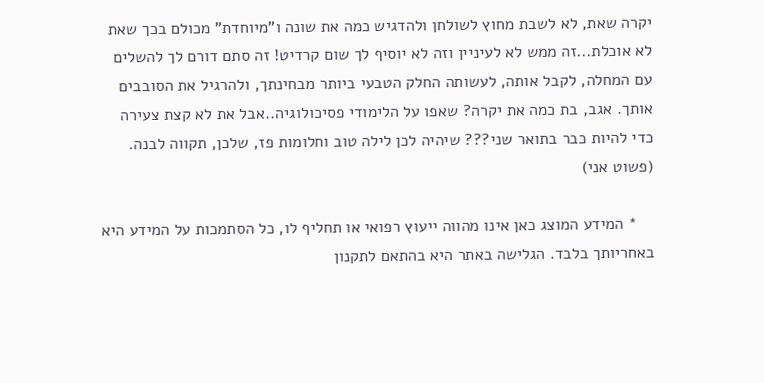יקרה שאת, לא לשבת מחוץ לשולחן ולהדגיש כמה את שונה ו"מיוחדת" מכולם בכך שאת לא אוכלת...זה ממש לא לעיניין וזה לא יוסיף לך שום קרדיט! זה סתם דורם לך להשלים עם המחלה, לקבל אותה, לעשותה החלק הטבעי ביותר מבחינתך, ולהרגיל את הסובבים אותך. אגב, בת כמה את יקרה? שאפו על הלימודי פסיכולוגיה..אבל את לא קצת צעירה כדי להיות כבר בתואר שני??? שיהיה לכן לילה טוב וחלומות פז, שלכן, תקווה לבנה. (פשוט אני)

    * המידע המוצג כאן אינו מהווה ייעוץ רפואי או תחליף לו, כל הסתמכות על המידע היא באחריותך בלבד. הגלישה באתר היא בהתאם לתקנון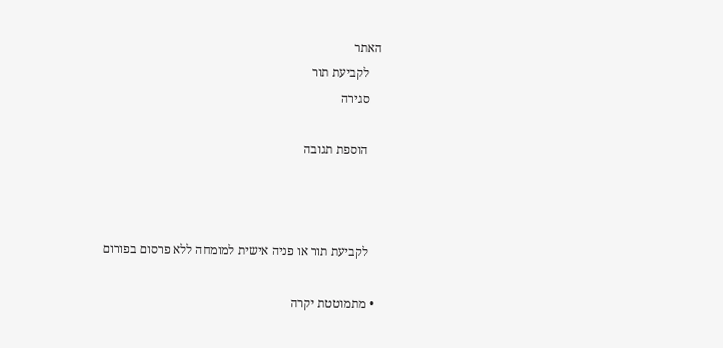האתר
    לקביעת תור
    סגירה

    הוספת תגובה



    לקביעת תור או פניה אישית למומחה ללא פרסום בפורום

  • מתמוטטת יקרה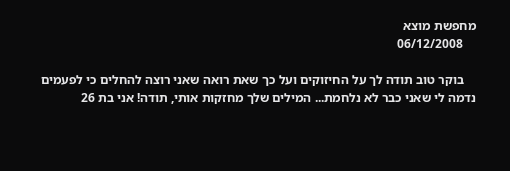מחפשת מוצא
    06/12/2008

    בוקר טוב תודה לך על החיזוקים ועל כך שאת רואה שאני רוצה להחלים כי לפעמים נדמה לי שאני כבר לא נלחמת... המילים שלך מחזקות אותי, תודה! אני בת 26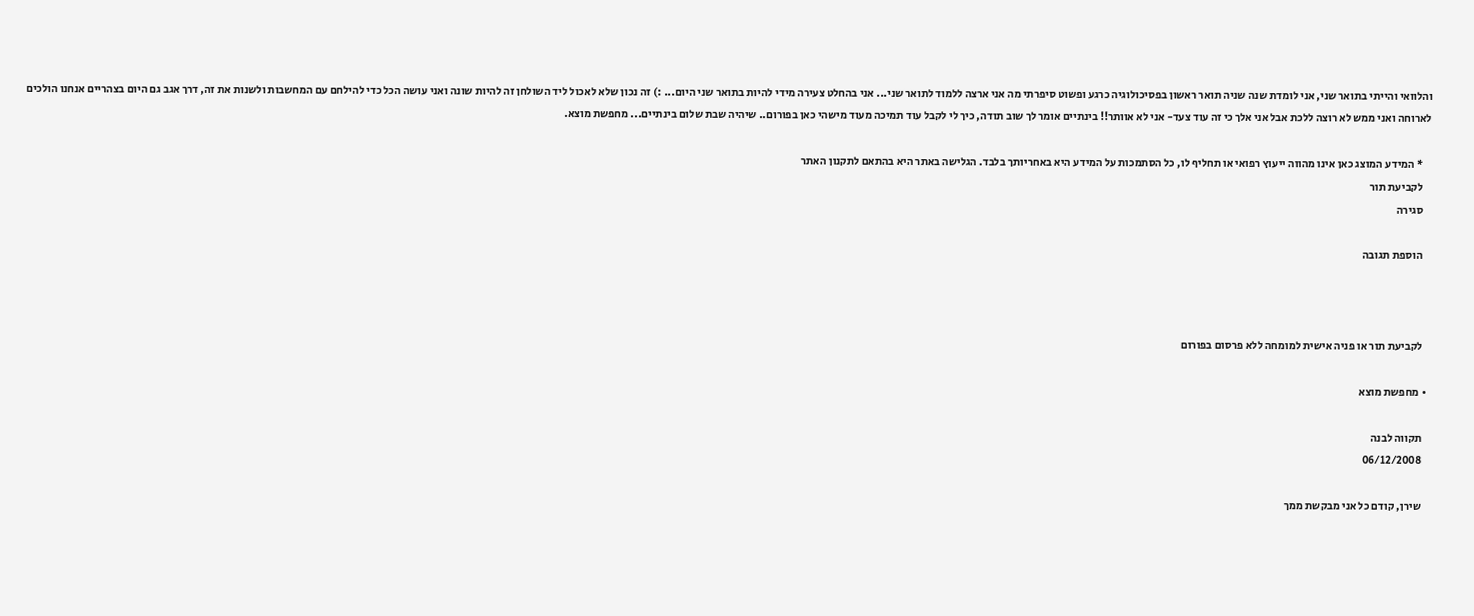והלוואי והייתי בתואר שני, אני לומדת שנה שניה תואר ראשון בפסיכולוגיה כרגע ופשוט סיפרתי מה אני ארצה ללמוד לתואר שני... אני בהחלט צעירה מידי להיות בתואר שני היום... :) זה נכון שלא לאכול ליד השולחן זה להיות שונה ואני עושה הכל כדי להילחם עם המחשבות ולשנות את זה, דרך אגב גם היום בצהריים אנחנו הולכים לארוחה ואני ממש לא רוצה ללכת אבל אני אלך כי זה עוד צעד- אני לא אוותר!! בינתיים אומר לך שוב תודה, כיך לי לקבל עוד תמיכה מעוד מישהי כאן בפורום.. שיהיה שבת שלום בינתיים... מחפשת מוצא.

    * המידע המוצג כאן אינו מהווה ייעוץ רפואי או תחליף לו, כל הסתמכות על המידע היא באחריותך בלבד. הגלישה באתר היא בהתאם לתקנון האתר
    לקביעת תור
    סגירה

    הוספת תגובה



    לקביעת תור או פניה אישית למומחה ללא פרסום בפורום

  • מחפשת מוצא

    תקווה לבנה
    06/12/2008

    שירן, קודם כל אני מבקשת ממך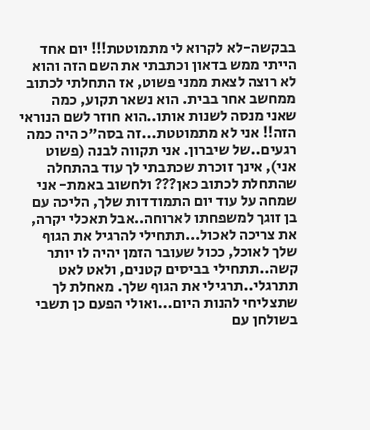בבקשה-לא לקרוא לי מתמוטטת!!! יום אחד הייתי ממש בדאון וכתבתי את השם הזה והוא לא רוצה לצאת ממני פשוט, אז התחלתי לכתוב ממחשב אחר בבית. הוא נשאר תקוע, כמה שאני מנסה לשנות אותו..הוא חוזר לשם הנוראי הזה!! אני לא מתמוטטת...זה בסה"כ היה כמה רגעים..של שיברון. אני תקווה לבנה (פשוט אני), אינך זוכרת שכתבתי לך עוד בהתחלה שהתחלת לכתוב כאן??? ולחשוב באמת- אני שמחה על עוד יום התמודדות שלך, הליכה עם בן זוגך למשפחתו לארוחה..אבל תאכלי יקרה, את צריכה לאכול...תתחילי להרגיל את הגוף שלך לאוכל, ככול שעובר הזמן יהיה לו יותר קשה..תתחילי בביסים קטנים, ולאט לאט תתרגלי..תרגילי את הגוף שלך. מאחלת לך שתצליחי להנות היום...ואולי הפעם כן תשבי בשולחן עם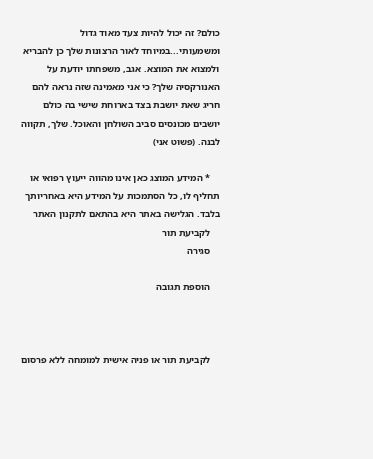כולם? זה יכול להיות צעד מאוד גדול ומשמעותי...במיוחד לאור הרצונות שלך כן להבריא ולמצוא את המוצא. אגב, משפחתו יודעת על האנורקסיה שלך? כי אני מאמינה שזה נראה להם חריג שאת יושבת בצד בארוחת שישי בה כולם יושבים מכונסים סביב השולחן והאוכל. שלך, תקווה לבנה. (פשוט אני)

    * המידע המוצג כאן אינו מהווה ייעוץ רפואי או תחליף לו, כל הסתמכות על המידע היא באחריותך בלבד. הגלישה באתר היא בהתאם לתקנון האתר
    לקביעת תור
    סגירה

    הוספת תגובה



    לקביעת תור או פניה אישית למומחה ללא פרסום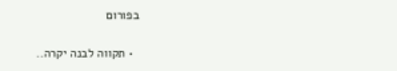בפורום

  • תקווה לבנה יקרה..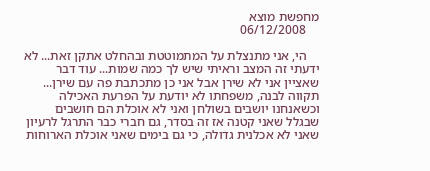מחפשת מוצא
    06/12/2008

    הי, אני מתנצלת על המתמוטטת ובהחלט אתקן זאת... לא ידעתי זה המצב וראיתי שיש לך כמה שמות... עוד דבר שאציין אני לא שירן אבל אני כן מתכתבת פה עם שירן... תקווה לבנה, משפחתו לא יודעת על הפרעת האכילה וכשאנחנו יושבים בשולחן ואני לא אוכלת הם חושבים שבגלל שאני קטנה אז זה בסדר, גם חברי כבר התרגל לרעיון שאני לא אכלנית גדולה, כי גם בימים שאני אוכלת הארוחות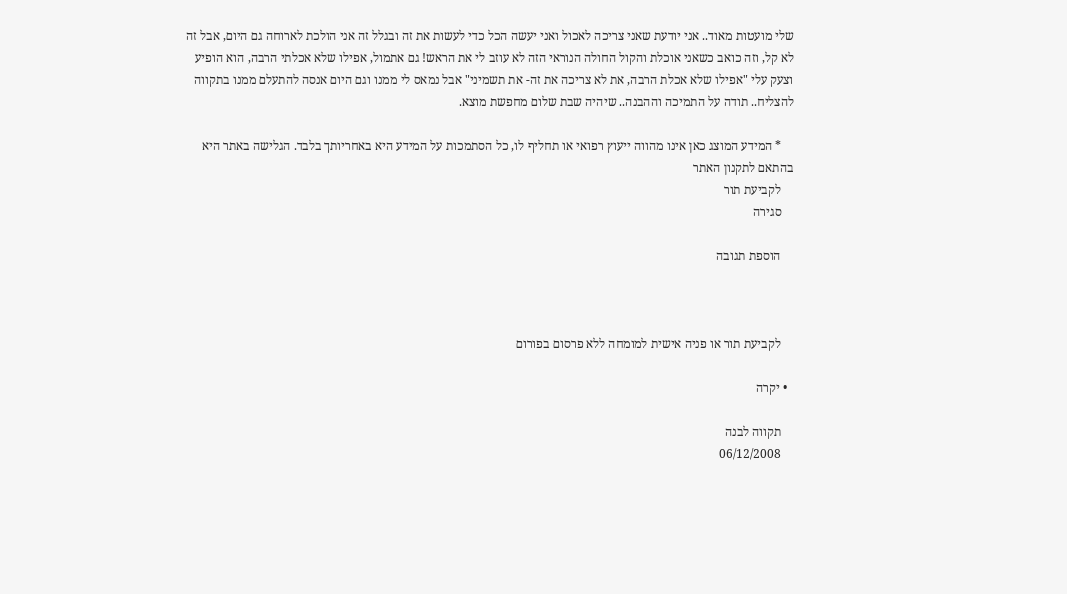שלי מועטות מאוד.. אני יודעת שאני צריכה לאכול ואני יעשה הכל כדי לעשות את זה ובגלל זה אני הולכת לארוחה גם היום, אבל זה לא קל, וזה כואב כשאני אוכלת והקול החולה הנוראי הזה לא עוזב לי את הראש! גם אתמול, אפילו שלא אכלתי הרבה, הוא הופיע וצעק עלי "אפילו שלא אכלת הרבה, את לא צריכה את זה- את תשמיני" אבל נמאס לי ממנו וגם היום אנסה להתעלם ממנו בתקווה להצליח.. תודה על התמיכה וההבנה.. שיהיה שבת שלום מחפשת מוצא.

    * המידע המוצג כאן אינו מהווה ייעוץ רפואי או תחליף לו, כל הסתמכות על המידע היא באחריותך בלבד. הגלישה באתר היא בהתאם לתקנון האתר
    לקביעת תור
    סגירה

    הוספת תגובה



    לקביעת תור או פניה אישית למומחה ללא פרסום בפורום

  • יקרה

    תקווה לבנה
    06/12/2008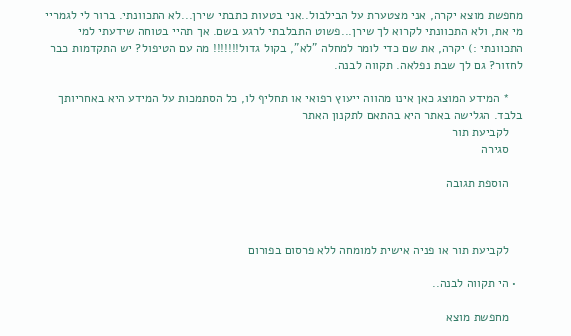מחפשת מוצא יקרה, אני מצטערת על הבילבול..אני בטעות כתבתי שירן...לא התכוונתי. ברור לי לגמריי מי את, ולא התכוונתי לקרוא לך שירן...פשוט התבלבתי לרגע בשם. אך תהיי בטוחה שידעתי למי התכוונתי :) יקרה, את שם כדי לומר למחלה "לא", בקול גדול!!!!!!! מה עם הטיפול? יש התקדמות כבר לחזור? גם לך שבת נפלאה. תקווה לבנה.

    * המידע המוצג כאן אינו מהווה ייעוץ רפואי או תחליף לו, כל הסתמכות על המידע היא באחריותך בלבד. הגלישה באתר היא בהתאם לתקנון האתר
    לקביעת תור
    סגירה

    הוספת תגובה



    לקביעת תור או פניה אישית למומחה ללא פרסום בפורום

  • הי תקווה לבנה..

    מחפשת מוצא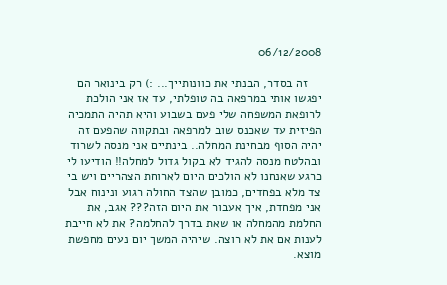06/12/2008

    זה בסדר, הבנתי את כוונותייך... :) רק בינואר הם יפגשו אותי במרפאה בה טופלתי, עד אז אני הולכת לרופאת המשפחה שלי פעם בשבוע והיא תהיה התמכיה הפיזית עד שאכנס שוב למרפאה ובתקווה שהפעם זה יהיה הסוף מבחינת המחלה.. בינתיים אני מנסה לשרוד ובהלטח מנסה להגיד לא בקול גדול למחלה!! הודיעו לי כרגע שאנחנו לא הולכים היום לארוחת הצהריים ויש בי צד מלא בפחדים, כמובן שהצד החולה רגוע ונינוח אבל אני מפחדת, איך אעבור את היום הזה??? אגב, את החלמת מהמחלה או שאת בדרך להחלמה? את לא חייבת לענות אם את לא רוצה. שיהיה המשך יום נעים מחפשת מוצא.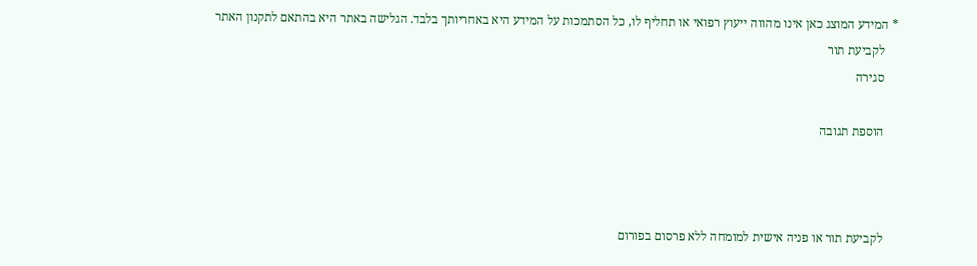* המידע המוצג כאן אינו מהווה ייעוץ רפואי או תחליף לו, כל הסתמכות על המידע היא באחריותך בלבד. הגלישה באתר היא בהתאם לתקנון האתר
    לקביעת תור
    סגירה

    הוספת תגובה



    לקביעת תור או פניה אישית למומחה ללא פרסום בפורום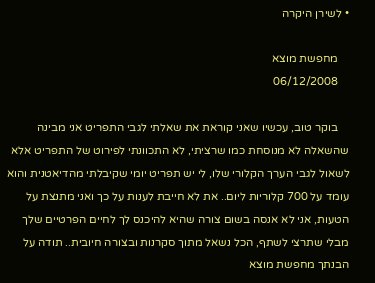• לשירן היקרה

    מחפשת מוצא
    06/12/2008

    בוקר טוב, עכשיו שאני קוראת את שאלתי לגבי התפריט אני מבינה שהשאלה לא מנוסחת כמו שרציתי, לא התכוונתי לפירוט של התפריט אלא לשאול לגבי הערך הקלורי שלו, לי יש תפריט יומי שקיבלתי מהדיאטנית והוא עומד על 700 קלוריות ליום.. את לא חייבת לענות על כך ואני מתנצת על הטעות, אני לא אנסה בשום צורה שהיא להיכנס לך לחיים הפרטיים שלך מבלי שתרצי לשתף, הכל נשאל מתוך סקרנות ובצורה חיובית.. תודה על הבנתך מחפשת מוצא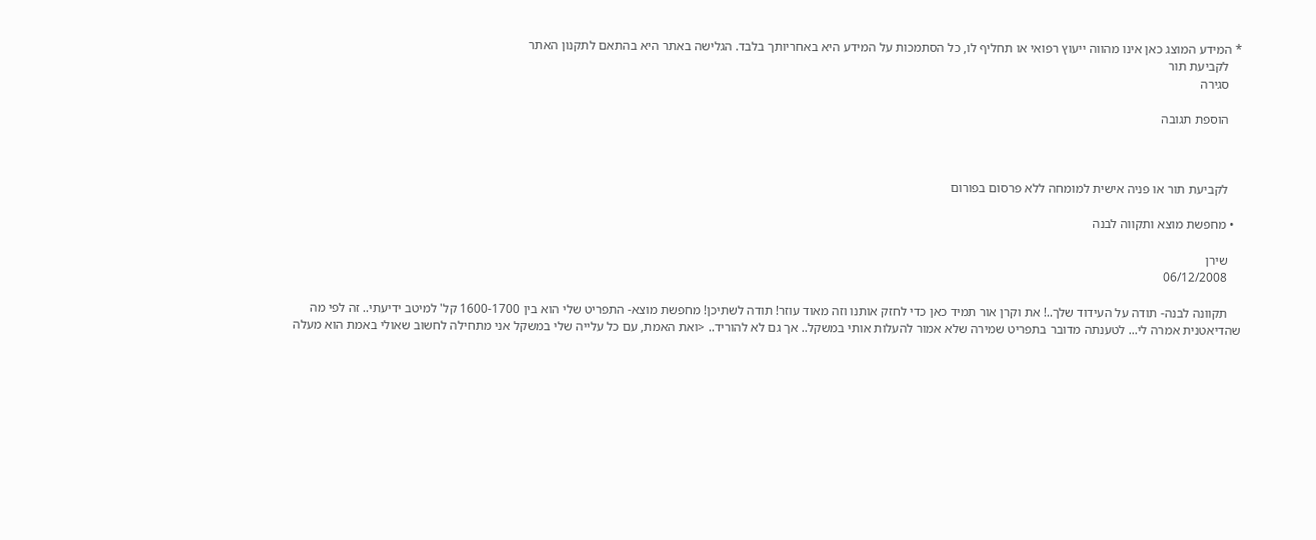* המידע המוצג כאן אינו מהווה ייעוץ רפואי או תחליף לו, כל הסתמכות על המידע היא באחריותך בלבד. הגלישה באתר היא בהתאם לתקנון האתר
    לקביעת תור
    סגירה

    הוספת תגובה



    לקביעת תור או פניה אישית למומחה ללא פרסום בפורום

  • מחפשת מוצא ותקווה לבנה

    שירן
    06/12/2008

    תקוונה לבנה- תודה על העידוד שלך..! את וקרן אור תמיד כאן כדי לחזק אותנו וזה מאוד עוזר! תודה לשתיכן! מחפשת מוצא- התפריט שלי הוא בין 1600-1700 קל' למיטב ידיעתי.. זה לפי מה שהדיאטנית אמרה לי... לטענתה מדובר בתפריט שמירה שלא אמור להעלות אותי במשקל.. אך גם לא להוריד.. <ואת האמת, עם כל עלייה שלי במשקל אני מתחילה לחשוב שאולי באמת הוא מעלה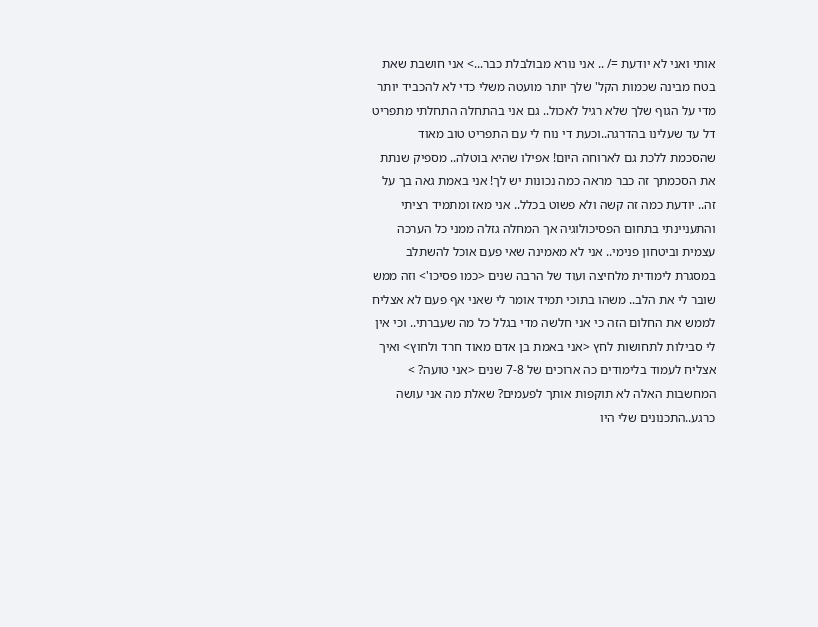אותי ואני לא יודעת =/ .. אני נורא מבולבלת כבר...> אני חושבת שאת בטח מבינה שכמות הקל' שלך יותר מועטה משלי כדי לא להכביד יותר מדי על הגוף שלך שלא רגיל לאכול.. גם אני בהתחלה התחלתי מתפריט דל עד שעלינו בהדרגה..וכעת די נוח לי עם התפריט טוב מאוד שהסכמת ללכת גם לארוחה היום! אפילו שהיא בוטלה.. מספיק שנתת את הסכמתך זה כבר מראה כמה נכונות יש לך! אני באמת גאה בך על זה.. יודעת כמה זה קשה ולא פשוט בכלל.. אני מאז ומתמיד רציתי והתעניינתי בתחום הפסיכולוגיה אך המחלה גזלה ממני כל הערכה עצמית וביטחון פנימי.. אני לא מאמינה שאי פעם אוכל להשתלב במסגרת לימודית מלחיצה ועוד של הרבה שנים <כמו פסיכו'> וזה ממש שובר לי את הלב.. משהו בתוכי תמיד אומר לי שאני אף פעם לא אצליח לממש את החלום הזה כי אני חלשה מדי בגלל כל מה שעברתי.. וכי אין לי סבילות לתחושות לחץ <אני באמת בן אדם מאוד חרד ולחוץ> ואיך אצליח לעמוד בלימודים כה ארוכים של 7-8 שנים <אני טועה? > המחשבות האלה לא תוקפות אותך לפעמים? שאלת מה אני עושה כרגע..התכנונים שלי היו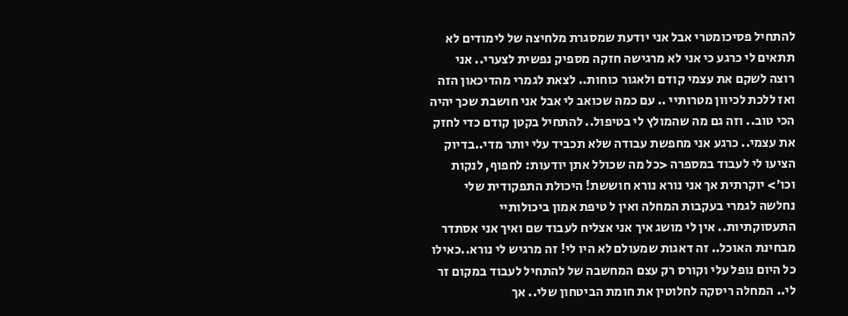להתחיל פסיכומטרי אבל אני יודעת שמסגרת מלחיצה של לימודים לא תתאים לי כרגע כי אני לא מרגישה חזקה מספיק נפשית לצערי.. אני רוצה לשקם את עצמי קודם ולאגור כוחות.. לצאת לגמרי מהדיכאון הזה ואז ללכת לכיוון מטרותיי .. עם כמה שכואב לי אבל אני חושבת שכך יהיה הכי טוב.. וזה גם מה שהמולץ לי בטיפול.. להתחיל בקטן קודם כדי לחזק את עצמי.. כרגע אני מחפשת עבודה שלא תכביד עלי יותר מדי..בדיוק הציעו לי לעבוד במספרה <כל מה שכולל אתן יודעות: לחפוף, לנקות וכו'> יוקרתית אך אני נורא נורא חוששת! היכולת התפקודית שלי נחלשה לגמרי בעקבות המחלה ואין ל טיפת אמון ביכולותיי התעסוקתיות.. אין לי מושג איך אני אצליח לעבוד שם ואיך אני אסתדר מבחינת האוכל.. זה דאגות שמעולם לא היו לי! זה מרגיש לי נורא..כאילו כל היום נופל עלי וקורס רק עצם המחשבה של להתחיל לעבוד במקום זר לי.. המחלה ריסקה לחלוטין את חומת הביטחון שלי.. אך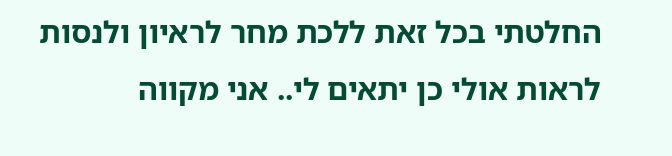החלטתי בכל זאת ללכת מחר לראיון ולנסות לראות אולי כן יתאים לי.. אני מקווה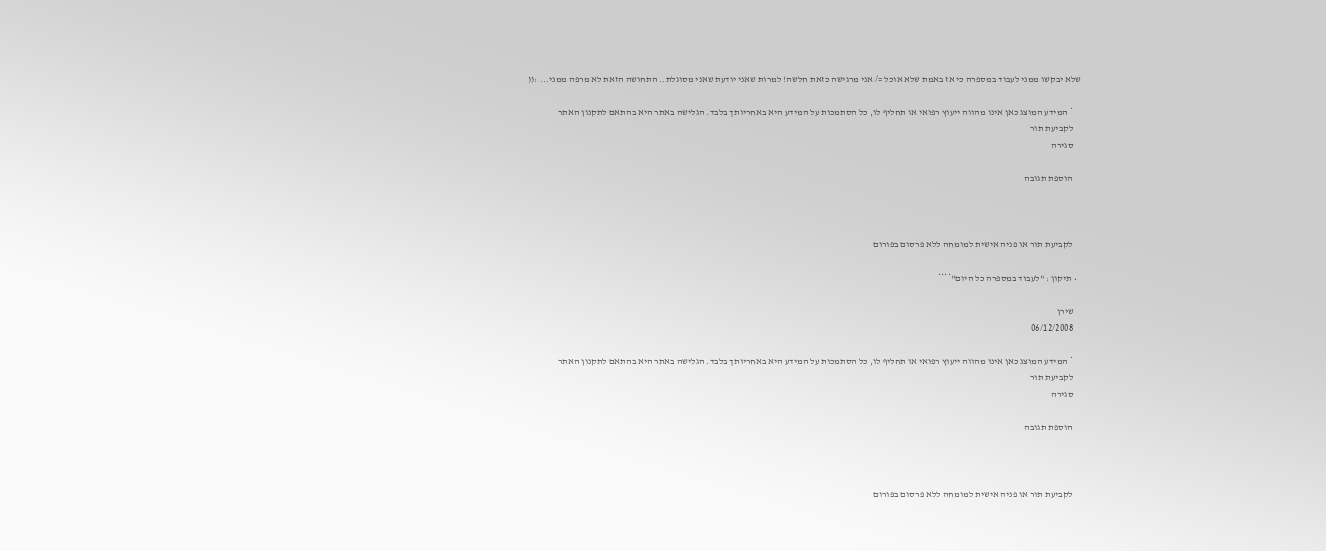שלא יבקשו ממני לעבוד במספרה כי אז באמת שלא אוכל =/ אני מרגישה כזאת חלשה! למרות שאני יודעת שאני מסוגלת.. התחושה הזאת לא מרפה ממני... :((

    * המידע המוצג כאן אינו מהווה ייעוץ רפואי או תחליף לו, כל הסתמכות על המידע היא באחריותך בלבד. הגלישה באתר היא בהתאם לתקנון האתר
    לקביעת תור
    סגירה

    הוספת תגובה



    לקביעת תור או פניה אישית למומחה ללא פרסום בפורום

  • תיקון : "לעבוד במספרה כל היום"****

    שירן
    06/12/2008

    * המידע המוצג כאן אינו מהווה ייעוץ רפואי או תחליף לו, כל הסתמכות על המידע היא באחריותך בלבד. הגלישה באתר היא בהתאם לתקנון האתר
    לקביעת תור
    סגירה

    הוספת תגובה



    לקביעת תור או פניה אישית למומחה ללא פרסום בפורום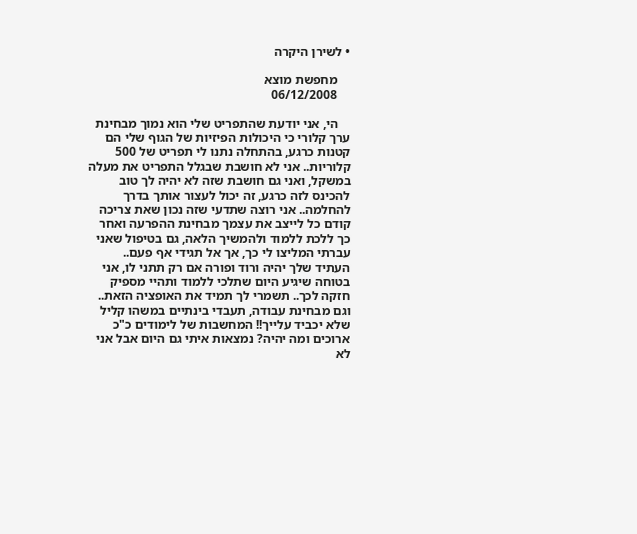• לשירן היקרה

    מחפשת מוצא
    06/12/2008

    הי, אני יודעת שהתפריט שלי הוא נמוך מבחינת ערך קלורי כי היכולות הפיזיות של הגוף שלי הם קטנות כרגע, בהתחלה נתנו לי תפריט של 500 קלוריות.. אני לא חושבת שבגלל התפריט את מעלה במשקל, ואני גם חושבת שזה לא יהיה לך טוב להכינס לזה כרגע, זה יכול לעצור אותך בדרך להחלמה.. אני רוצה שתדעי שזה נכון שאת צריכה קודם כל לייצב את עצמך מבחינת ההפרעה ואחר כך ללכת ללמוד ולהמשיך הלאה, גם בטיפול שאני עברתי המליצו לי כך, אך אל תגידי אף פעם.. העתיד שלך יהיה ורוד ופורה אם רק תתני לו, אני בטוחה שיגיע היום שתלכי ללמוד ותהיי מספיק חזקה לכך.. תשמרי לך תמיד את האופציה הזאת.. וגם מבחינת עבודה, תעבדי בינתיים במשהו קליל שלא יכביד עלייך!! המחשבות של לימודים כ"כ ארוכים ומה יהיה? נמצאות איתי גם היום אבל אני לא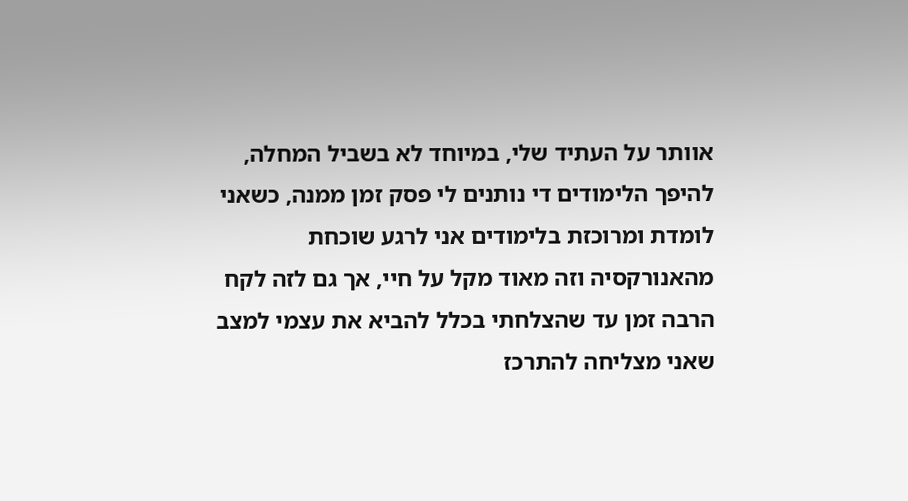אוותר על העתיד שלי, במיוחד לא בשביל המחלה, להיפך הלימודים די נותנים לי פסק זמן ממנה, כשאני לומדת ומרוכזת בלימודים אני לרגע שוכחת מהאנורקסיה וזה מאוד מקל על חיי, אך גם לזה לקח הרבה זמן עד שהצלחתי בכלל להביא את עצמי למצב שאני מצליחה להתרכז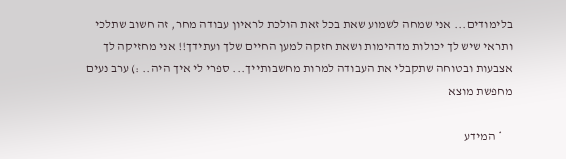בלימודים... אני שמחה לשמוע שאת בכל זאת הולכת לראיון עבודה מחר, זה חשוב שתלכי ותראי שיש לך יכולות מדהימות ושאת חזקה למען החיים שלך ועתידך!! אני מחזיקה לך אצבעות ובטוחה שתקבלי את העבודה למרות מחשבותייך... ספרי לי איך היה.. :) ערב נעים מחפשת מוצא

    * המידע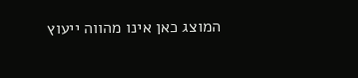המוצג כאן אינו מהווה ייעוץ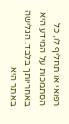רפואי או תחליף לו, כל הסתמכות על המידע היא באחריותך בלבד. הגלישה באתר היא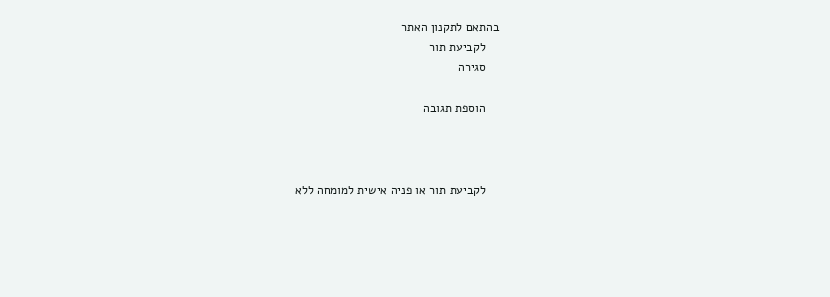בהתאם לתקנון האתר
    לקביעת תור
    סגירה

    הוספת תגובה



    לקביעת תור או פניה אישית למומחה ללא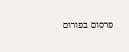פרסום בפורום